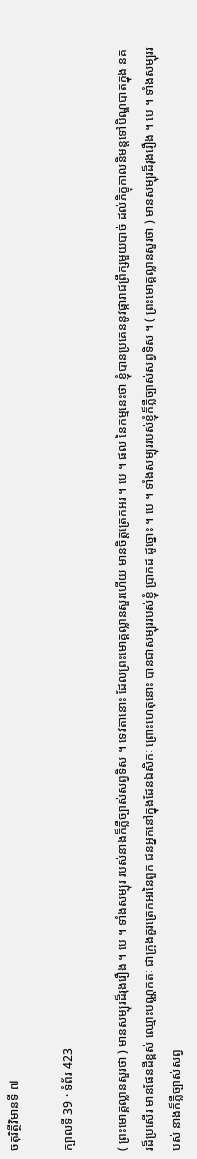ចតុរិត្ថីវិមានទី ៧

ក្បាលទី 39 · ទំព័រ 423

( ព្រះមោគ្គល្លានសួរថា ) មានសម្បុរដ៏រុងរឿង ។ បេ ។ ទាំងសម្បុរ របស់នាងក៏ភ្លឺច្បាស់សព្វទិស ។ ទេវតានោះ ដែលព្រះមោគ្គល្លានសួរហើយ មានចិត្តត្រេកអរ ។ បេ ។ ផល នៃកម្មនេះថា ខ្ញុំបានប្រគេននូវផ្ការាជព្រឹក្សមួយបាច់ ដល់ភិក្ខុកាលនិមន្តទៅបិណ្ឌបាតក្នុង នគរដ៏ប្រសើរ មានផែនដីខ្ពស់ ឈ្មោះបណ្ណកតៈ ជាក្រុងគួរត្រេកអរនៃពួក ជនអ្នកនៅក្នុងដែនឯសិកៈ ព្រោះហេតុនោះ បានជាសម្បុររបស់ខ្ញុំ ប្រាកដ ដូច្នោះ ។ បេ ។ ទាំងសម្បុររបស់ខ្ញុំក៏ភ្លឺច្បាស់សព្វទិស ។ ( ព្រះមោគ្គល្លានសួរថា ) មានសម្បុរដ៏រុងរឿង ។ បេ ។ ទាំងសម្បុររបស់ នាងក៏ភ្លឺច្បាស់សព្វ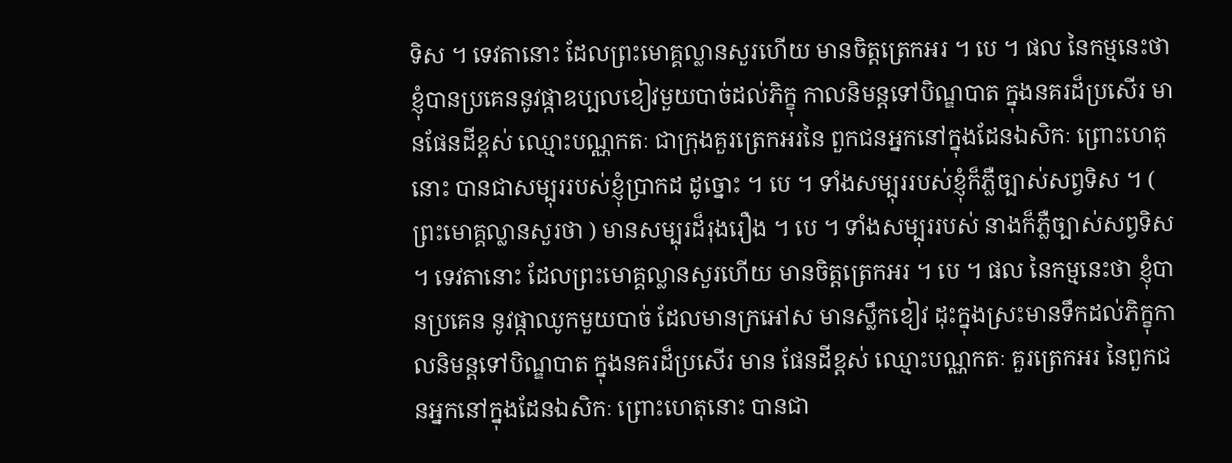ទិស ។ ទេវតានោះ ដែលព្រះមោគ្គល្លានសួរហើយ មានចិត្តត្រេកអរ ។ បេ ។ ផល នៃកម្មនេះថា ខ្ញុំបានប្រគេននូវផ្កាឧប្បលខៀវមួយបាច់ដល់ភិក្ខុ កាលនិមន្តទៅបិណ្ឌបាត ក្នុងនគរដ៏ប្រសើរ មានផែនដីខ្ពស់ ឈ្មោះបណ្ណកតៈ ជាក្រុងគួរត្រេកអរនៃ ពួកជនអ្នកនៅក្នុងដែនឯសិកៈ ព្រោះហេតុនោះ បានជាសម្បុររបស់ខ្ញុំប្រាកដ ដូច្នោះ ។ បេ ។ ទាំងសម្បុររបស់ខ្ញុំក៏ភ្លឺច្បាស់សព្វទិស ។ ( ព្រះមោគ្គល្លានសួរថា ) មានសម្បុរដ៏រុងរឿង ។ បេ ។ ទាំងសម្បុររបស់ នាងក៏ភ្លឺច្បាស់សព្វទិស ។ ទេវតានោះ ដែលព្រះមោគ្គល្លានសួរហើយ មានចិត្តត្រេកអរ ។ បេ ។ ផល នៃកម្មនេះថា ខ្ញុំបានប្រគេន នូវផ្កាឈូកមួយបាច់ ដែលមានក្រអៅស មានស្លឹកខៀវ ដុះក្នុងស្រះមានទឹកដល់ភិក្ខុកាលនិមន្តទៅបិណ្ឌបាត ក្នុងនគរដ៏ប្រសើរ មាន ផែនដីខ្ពស់ ឈ្មោះបណ្ណកតៈ គួរត្រេកអរ នៃពួកជនអ្នកនៅក្នុងដែនឯសិកៈ ព្រោះហេតុនោះ បានជា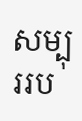សម្បុររប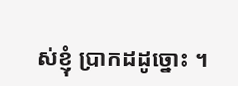ស់ខ្ញុំ ប្រាកដដូច្នោះ ។